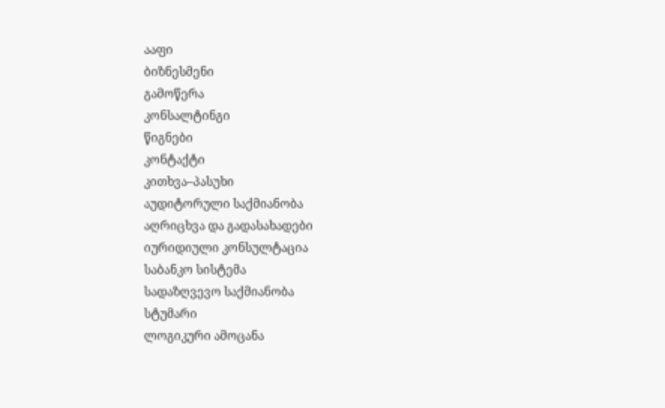ააფი
ბიზნესმენი
გამოწერა
კონსალტინგი
წიგნები
კონტაქტი
კითხვა–პასუხი
აუდიტორული საქმიანობა
აღრიცხვა და გადასახადები
იურიდიული კონსულტაცია
საბანკო სისტემა
სადაზღვევო საქმიანობა
სტუმარი
ლოგიკური ამოცანა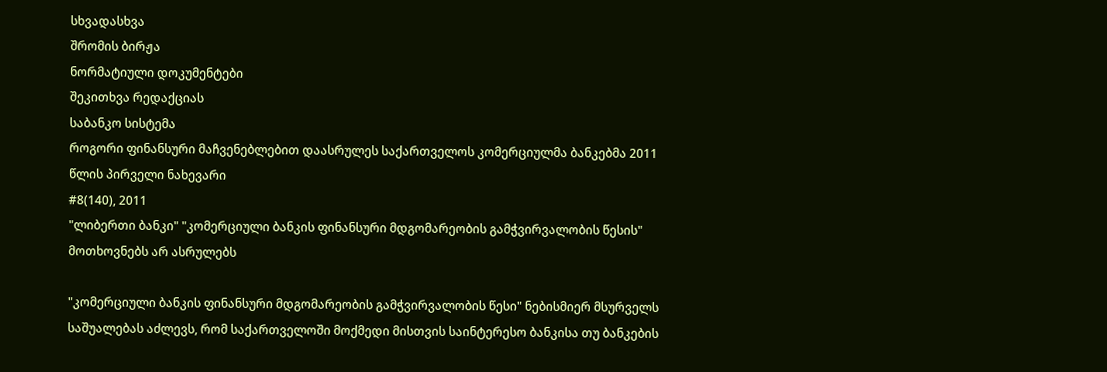სხვადასხვა
შრომის ბირჟა
ნორმატიული დოკუმენტები
შეკითხვა რედაქციას
საბანკო სისტემა
როგორი ფინანსური მაჩვენებლებით დაასრულეს საქართველოს კომერციულმა ბანკებმა 2011 წლის პირველი ნახევარი
#8(140), 2011
"ლიბერთი ბანკი" "კომერციული ბანკის ფინანსური მდგომარეობის გამჭვირვალობის წესის" მოთხოვნებს არ ასრულებს

"კომერციული ბანკის ფინანსური მდგომარეობის გამჭვირვალობის წესი" ნებისმიერ მსურველს საშუალებას აძლევს, რომ საქართველოში მოქმედი მისთვის საინტერესო ბანკისა თუ ბანკების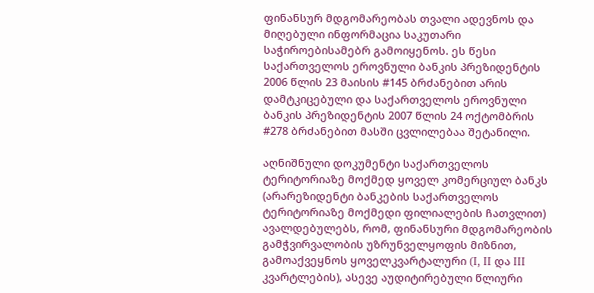ფინანსურ მდგომარეობას თვალი ადევნოს და მიღებული ინფორმაცია საკუთარი საჭიროებისამებრ გამოიყენოს. ეს წესი საქართველოს ეროვნული ბანკის პრეზიდენტის 2006 წლის 23 მაისის #145 ბრძანებით არის დამტკიცებული და საქართველოს ეროვნული ბანკის პრეზიდენტის 2007 წლის 24 ოქტომბრის #278 ბრძანებით მასში ცვლილებაა შეტანილი.

აღნიშნული დოკუმენტი საქართველოს ტერიტორიაზე მოქმედ ყოველ კომერციულ ბანკს (არარეზიდენტი ბანკების საქართველოს ტერიტორიაზე მოქმედი ფილიალების ჩათვლით) ავალდებულებს, რომ, ფინანსური მდგომარეობის გამჭვირვალობის უზრუნველყოფის მიზნით, გამოაქვეყნოს ყოველკვარტალური (I, II და III კვარტლების), ასევე აუდიტირებული წლიური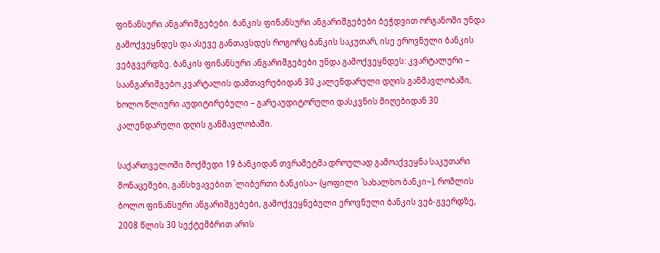ფინანსური ანგარიშგებები. ბანკის ფინანსური ანგარიშგებები ბეჭდვით ორგანოში უნდა გამოქვეყნდეს და ასევე განთავსდეს როგორც ბანკის საკუთარ, ისე ეროვნული ბანკის ვებგვერდზე. ბანკის ფინანსური ანგარიშგებები უნდა გამოქვეყნდეს: კვარტალური – საანგარიშგებო კვარტალის დამთავრებიდან 30 კალენდარული დღის განმავლობაში, ხოლო წლიური აუდიტირებული – გარეაუდიტორული დასკვნის მიღებიდან 30 კალენდარული დღის განმავლობაში.

საქართველოში მოქმედი 19 ბანკიდან თვრამეტმა დროულად გამოაქვეყნა საკუთარი მონაცემები, განსხვავებით `ლიბერთი ბანკისა~ (ყოფილი `სახალხო ბანკი~), რომლის ბოლო ფინანსური ანგარიშგებები, გამოქვეყნებული ეროვნული ბანკის ვებ-გვერდზე, 2008 წლის 30 სექტემბრით არის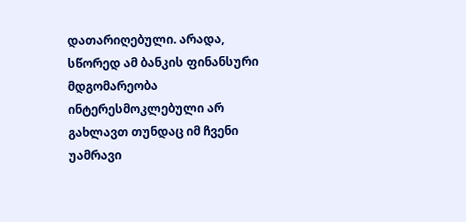დათარიღებული. არადა, სწორედ ამ ბანკის ფინანსური მდგომარეობა ინტერესმოკლებული არ გახლავთ თუნდაც იმ ჩვენი უამრავი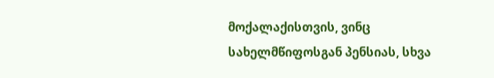მოქალაქისთვის, ვინც სახელმწიფოსგან პენსიას, სხვა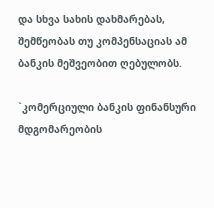და სხვა სახის დახმარებას, შემწეობას თუ კომპენსაციას ამ ბანკის მეშვეობით ღებულობს.

`კომერციული ბანკის ფინანსური მდგომარეობის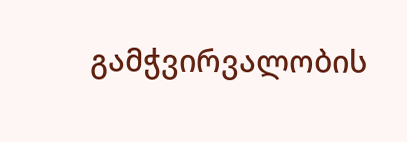გამჭვირვალობის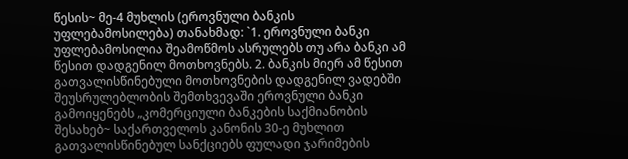წესის~ მე-4 მუხლის (ეროვნული ბანკის უფლებამოსილება) თანახმად: `1. ეროვნული ბანკი უფლებამოსილია შეამოწმოს ასრულებს თუ არა ბანკი ამ წესით დადგენილ მოთხოვნებს. 2. ბანკის მიერ ამ წესით გათვალისწინებული მოთხოვნების დადგენილ ვადებში შეუსრულებლობის შემთხვევაში ეროვნული ბანკი გამოიყენებს „კომერციული ბანკების საქმიანობის შესახებ~ საქართველოს კანონის 30-ე მუხლით გათვალისწინებულ სანქციებს ფულადი ჯარიმების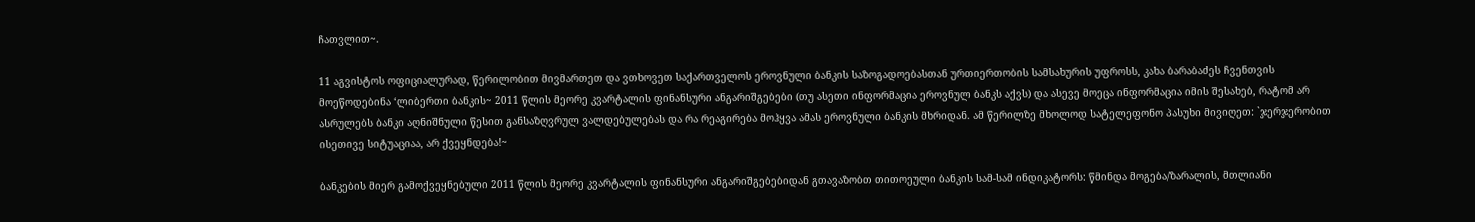ჩათვლით~.

11 აგვისტოს ოფიციალურად, წერილობით მივმართეთ და ვთხოვეთ საქართველოს ეროვნული ბანკის საზოგადოებასთან ურთიერთობის სამსახურის უფროსს, კახა ბარაბაძეს ჩვენთვის მოეწოდებინა ‘ლიბერთი ბანკის~ 2011 წლის მეორე კვარტალის ფინანსური ანგარიშგებები (თუ ასეთი ინფორმაცია ეროვნულ ბანკს აქვს) და ასევე მოეცა ინფორმაცია იმის შესახებ, რატომ არ ასრულებს ბანკი აღნიშნული წესით განსაზღვრულ ვალდებულებას და რა რეაგირება მოჰყვა ამას ეროვნული ბანკის მხრიდან. ამ წერილზე მხოლოდ სატელეფონო პასუხი მივიღეთ: `ჯერჯერობით ისეთივე სიტუაციაა, არ ქვეყნდება!~

ბანკების მიერ გამოქვეყნებული 2011 წლის მეორე კვარტალის ფინანსური ანგარიშგებებიდან გთავაზობთ თითოეული ბანკის სამ-სამ ინდიკატორს: წმინდა მოგება/ზარალის, მთლიანი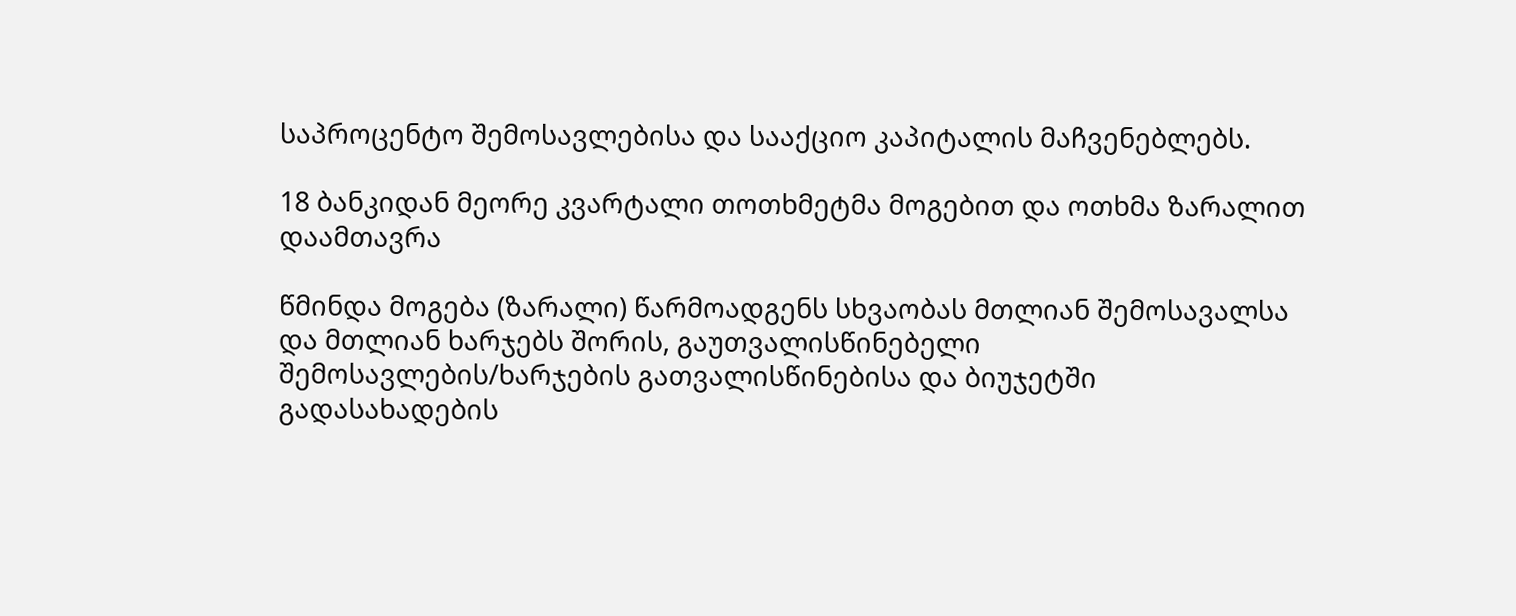საპროცენტო შემოსავლებისა და სააქციო კაპიტალის მაჩვენებლებს.

18 ბანკიდან მეორე კვარტალი თოთხმეტმა მოგებით და ოთხმა ზარალით დაამთავრა

წმინდა მოგება (ზარალი) წარმოადგენს სხვაობას მთლიან შემოსავალსა და მთლიან ხარჯებს შორის, გაუთვალისწინებელი შემოსავლების/ხარჯების გათვალისწინებისა და ბიუჯეტში გადასახადების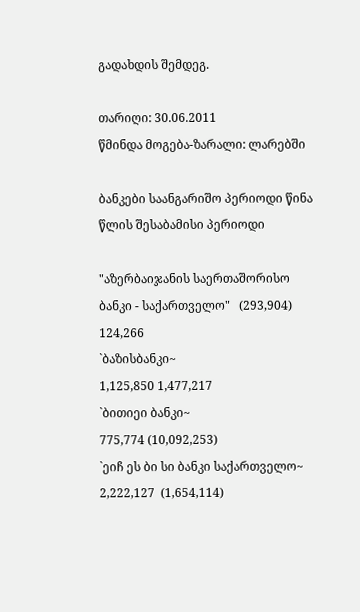გადახდის შემდეგ.

თარიღი: 30.06.2011
წმინდა მოგება-ზარალი: ლარებში

ბანკები საანგარიშო პერიოდი წინა წლის შესაბამისი პერიოდი

"აზერბაიჯანის საერთაშორისო ბანკი - საქართველო"   (293,904) 124,266
`ბაზისბანკი~                                                       1,125,850 1,477,217
`ბითიეი ბანკი~                                                   775,774 (10,092,253)
`ეიჩ ეს ბი სი ბანკი საქართველო~                       2,222,127  (1,654,114)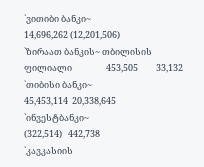`ვითიბი ბანკი~                                             14,696,262 (12,201,506)
`ზირაათ ბანკის~ თბილისის ფილიალი                 453,505         33,132
`თიბისი ბანკი~                                              45,453,114  20,338,645
`ინვესტბანკი~                                                      (322,514)   442,738
`კავკასიის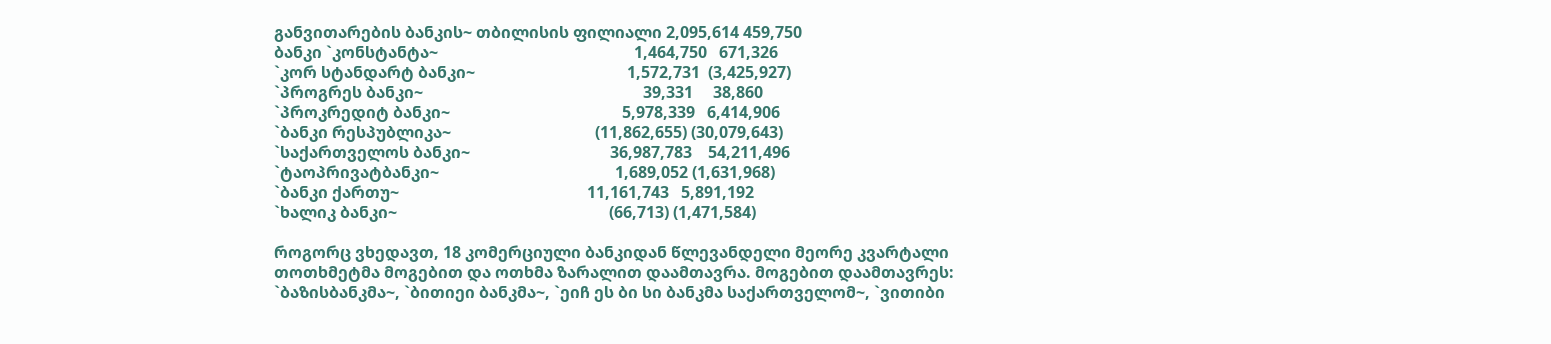განვითარების ბანკის~ თბილისის ფილიალი 2,095,614 459,750
ბანკი `კონსტანტა~                                                 1,464,750   671,326
`კორ სტანდარტ ბანკი~                                      1,572,731  (3,425,927)
`პროგრეს ბანკი~                                                       39,331     38,860
`პროკრედიტ ბანკი~                                           5,978,339   6,414,906
`ბანკი რესპუბლიკა~                                    (11,862,655) (30,079,643)
`საქართველოს ბანკი~                                   36,987,783    54,211,496
`ტაოპრივატბანკი~                                            1,689,052 (1,631,968)
`ბანკი ქართუ~                                               11,161,743   5,891,192
`ხალიკ ბანკი~                                                     (66,713) (1,471,584)

როგორც ვხედავთ, 18 კომერციული ბანკიდან წლევანდელი მეორე კვარტალი თოთხმეტმა მოგებით და ოთხმა ზარალით დაამთავრა. მოგებით დაამთავრეს: `ბაზისბანკმა~, `ბითიეი ბანკმა~, `ეიჩ ეს ბი სი ბანკმა საქართველომ~, `ვითიბი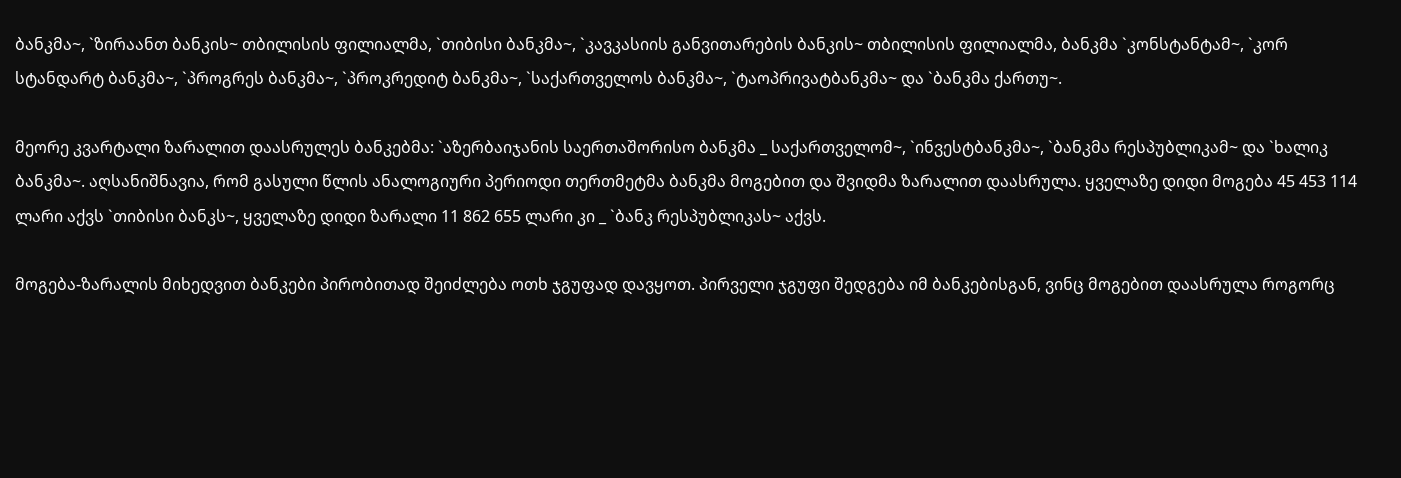ბანკმა~, `ზირაანთ ბანკის~ თბილისის ფილიალმა, `თიბისი ბანკმა~, `კავკასიის განვითარების ბანკის~ თბილისის ფილიალმა, ბანკმა `კონსტანტამ~, `კორ სტანდარტ ბანკმა~, `პროგრეს ბანკმა~, `პროკრედიტ ბანკმა~, `საქართველოს ბანკმა~, `ტაოპრივატბანკმა~ და `ბანკმა ქართუ~.

მეორე კვარტალი ზარალით დაასრულეს ბანკებმა: `აზერბაიჯანის საერთაშორისო ბანკმა _ საქართველომ~, `ინვესტბანკმა~, `ბანკმა რესპუბლიკამ~ და `ხალიკ ბანკმა~. აღსანიშნავია, რომ გასული წლის ანალოგიური პერიოდი თერთმეტმა ბანკმა მოგებით და შვიდმა ზარალით დაასრულა. ყველაზე დიდი მოგება 45 453 114 ლარი აქვს `თიბისი ბანკს~, ყველაზე დიდი ზარალი 11 862 655 ლარი კი _ `ბანკ რესპუბლიკას~ აქვს.

მოგება-ზარალის მიხედვით ბანკები პირობითად შეიძლება ოთხ ჯგუფად დავყოთ. პირველი ჯგუფი შედგება იმ ბანკებისგან, ვინც მოგებით დაასრულა როგორც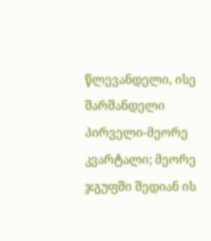წლევანდელი, ისე შარშანდელი პირველი-მეორე კვარტალი; მეორე ჯგუფში შედიან ის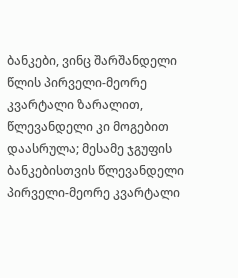ბანკები, ვინც შარშანდელი წლის პირველი-მეორე კვარტალი ზარალით, წლევანდელი კი მოგებით დაასრულა; მესამე ჯგუფის ბანკებისთვის წლევანდელი პირველი-მეორე კვარტალი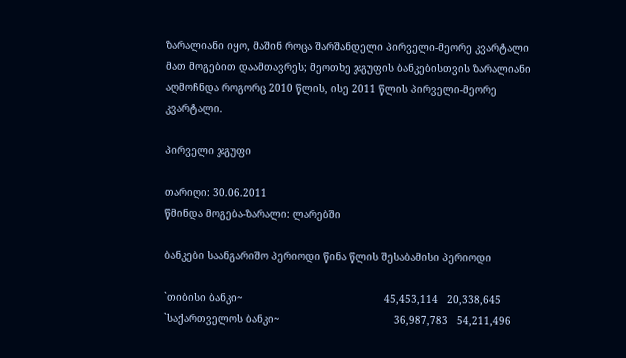ზარალიანი იყო, მაშინ როცა შარშანდელი პირველი-მეორე კვარტალი მათ მოგებით დაამთავრეს; მეოთხე ჯგუფის ბანკებისთვის ზარალიანი აღმოჩნდა როგორც 2010 წლის, ისე 2011 წლის პირველი-მეორე კვარტალი.

პირველი ჯგუფი

თარიღი: 30.06.2011
წმინდა მოგება-ზარალი: ლარებში

ბანკები საანგარიშო პერიოდი წინა წლის შესაბამისი პერიოდი

`თიბისი ბანკი~                                               45,453,114   20,338,645
`საქართველოს ბანკი~                                      36,987,783   54,211,496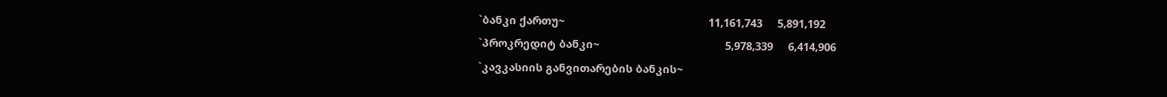`ბანკი ქართუ~                                                11,161,743     5,891,192
`პროკრედიტ ბანკი~                                          5,978,339     6,414,906
`კავკასიის განვითარების ბანკის~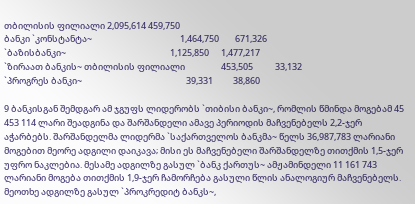თბილისის ფილიალი 2,095,614 459,750
ბანკი `კონსტანტა~                                            1,464,750        671,326
`ბაზისბანკი~                                                    1,125,850      1,477,217
`ზირაათ ბანკის~ თბილისის ფილიალი                  453,505           33,132
`პროგრეს ბანკი~                                                    39,331          38,860

9 ბანკისგან შემდგარ ამ ჯგუფს ლიდერობს `თიბისი ბანკი~, რომლის წმინდა მოგებამ 45 453 114 ლარი შეადგინა და შარშანდელი ამავე პერიოდის მაჩვენებელს 2,2-ჯერ აჭარბებს. შარშანდელმა ლიდერმა `საქართველოს ბანკმა~ წელს 36,987,783 ლარიანი მოგებით მეორე ადგილი დაიკავა; მისი ეს მაჩვენებელი შარშანდელზე თითქმის 1,5-ჯერ უფრო ნაკლებია. მესამე ადგილზე გასულ `ბანკ ქართუს~ ამჟამინდელი 11 161 743 ლარიანი მოგება თითქმის 1,9-ჯერ ჩამორჩება გასული წლის ანალოგიურ მაჩვენებელს. მეოთხე ადგილზე გასულ `პროკრედიტ ბანკს~,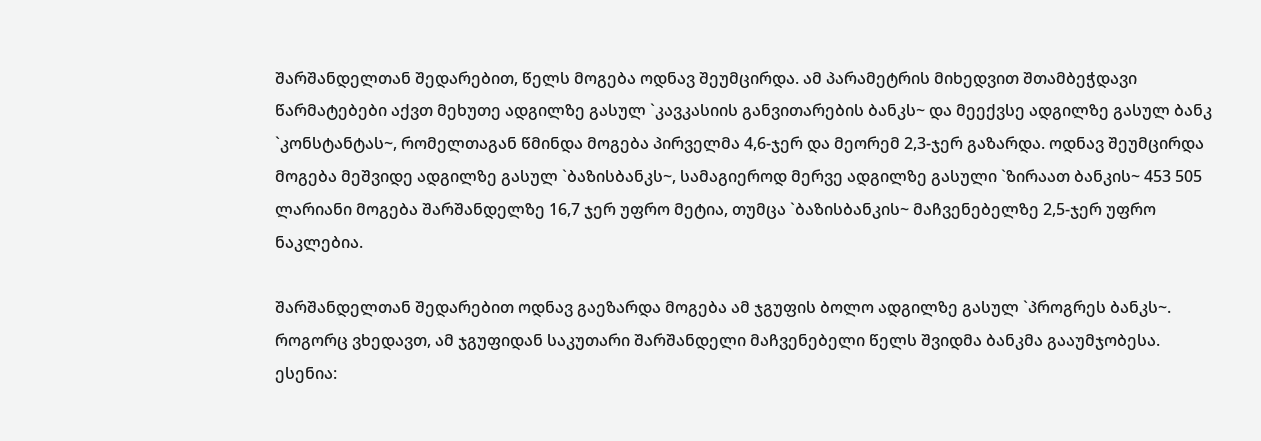შარშანდელთან შედარებით, წელს მოგება ოდნავ შეუმცირდა. ამ პარამეტრის მიხედვით შთამბეჭდავი წარმატებები აქვთ მეხუთე ადგილზე გასულ `კავკასიის განვითარების ბანკს~ და მეექვსე ადგილზე გასულ ბანკ `კონსტანტას~, რომელთაგან წმინდა მოგება პირველმა 4,6-ჯერ და მეორემ 2,3-ჯერ გაზარდა. ოდნავ შეუმცირდა მოგება მეშვიდე ადგილზე გასულ `ბაზისბანკს~, სამაგიეროდ მერვე ადგილზე გასული `ზირაათ ბანკის~ 453 505 ლარიანი მოგება შარშანდელზე 16,7 ჯერ უფრო მეტია, თუმცა `ბაზისბანკის~ მაჩვენებელზე 2,5-ჯერ უფრო ნაკლებია.

შარშანდელთან შედარებით ოდნავ გაეზარდა მოგება ამ ჯგუფის ბოლო ადგილზე გასულ `პროგრეს ბანკს~. როგორც ვხედავთ, ამ ჯგუფიდან საკუთარი შარშანდელი მაჩვენებელი წელს შვიდმა ბანკმა გააუმჯობესა. ესენია: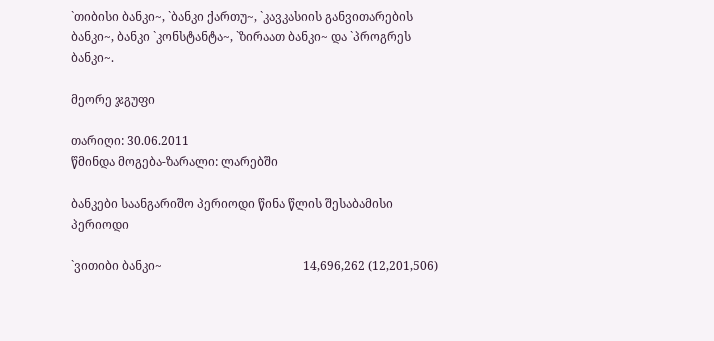`თიბისი ბანკი~, `ბანკი ქართუ~, `კავკასიის განვითარების ბანკი~, ბანკი `კონსტანტა~, `ზირაათ ბანკი~ და `პროგრეს ბანკი~.

მეორე ჯგუფი

თარიღი: 30.06.2011
წმინდა მოგება-ზარალი: ლარებში

ბანკები საანგარიშო პერიოდი წინა წლის შესაბამისი პერიოდი

`ვითიბი ბანკი~                                               14,696,262 (12,201,506)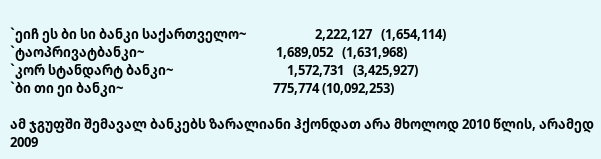`ეიჩ ეს ბი სი ბანკი საქართველო~                       2,222,127   (1,654,114)
`ტაოპრივატბანკი~                                            1,689,052   (1,631,968)
`კორ სტანდარტ ბანკი~                                      1,572,731   (3,425,927)
`ბი თი ეი ბანკი~                                                  775,774 (10,092,253)

ამ ჯგუფში შემავალ ბანკებს ზარალიანი ჰქონდათ არა მხოლოდ 2010 წლის, არამედ 2009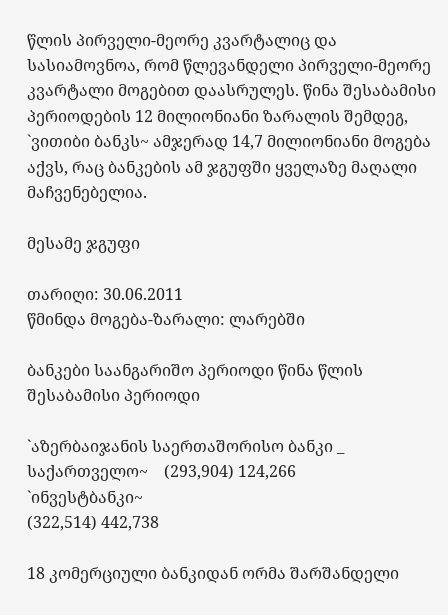წლის პირველი-მეორე კვარტალიც და სასიამოვნოა, რომ წლევანდელი პირველი-მეორე კვარტალი მოგებით დაასრულეს. წინა შესაბამისი პერიოდების 12 მილიონიანი ზარალის შემდეგ, `ვითიბი ბანკს~ ამჯერად 14,7 მილიონიანი მოგება აქვს, რაც ბანკების ამ ჯგუფში ყველაზე მაღალი მაჩვენებელია.

მესამე ჯგუფი

თარიღი: 30.06.2011
წმინდა მოგება-ზარალი: ლარებში

ბანკები საანგარიშო პერიოდი წინა წლის შესაბამისი პერიოდი

`აზერბაიჯანის საერთაშორისო ბანკი _ საქართველო~    (293,904) 124,266
`ინვესტბანკი~                                                            (322,514) 442,738

18 კომერციული ბანკიდან ორმა შარშანდელი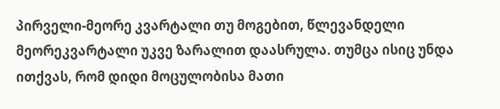პირველი-მეორე კვარტალი თუ მოგებით, წლევანდელი მეორეკვარტალი უკვე ზარალით დაასრულა. თუმცა ისიც უნდა ითქვას, რომ დიდი მოცულობისა მათი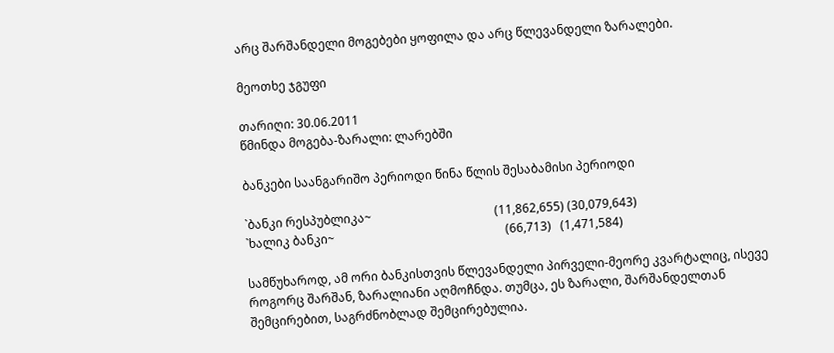არც შარშანდელი მოგებები ყოფილა და არც წლევანდელი ზარალები.

მეოთხე ჯგუფი

თარიღი: 30.06.2011
წმინდა მოგება-ზარალი: ლარებში

ბანკები საანგარიშო პერიოდი წინა წლის შესაბამისი პერიოდი

`ბანკი რესპუბლიკა~                                         (11,862,655) (30,079,643)
`ხალიკ ბანკი~                                                         (66,713)   (1,471,584)

სამწუხაროდ, ამ ორი ბანკისთვის წლევანდელი პირველი-მეორე კვარტალიც, ისევე როგორც შარშან, ზარალიანი აღმოჩნდა. თუმცა, ეს ზარალი, შარშანდელთან შემცირებით, საგრძნობლად შემცირებულია.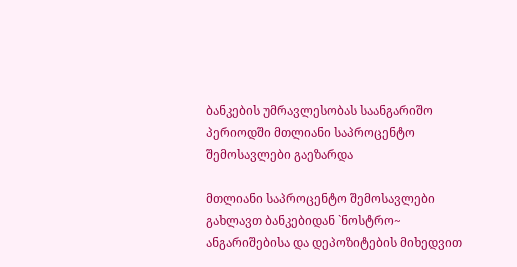ბანკების უმრავლესობას საანგარიშო პერიოდში მთლიანი საპროცენტო შემოსავლები გაეზარდა

მთლიანი საპროცენტო შემოსავლები გახლავთ ბანკებიდან `ნოსტრო~ ანგარიშებისა და დეპოზიტების მიხედვით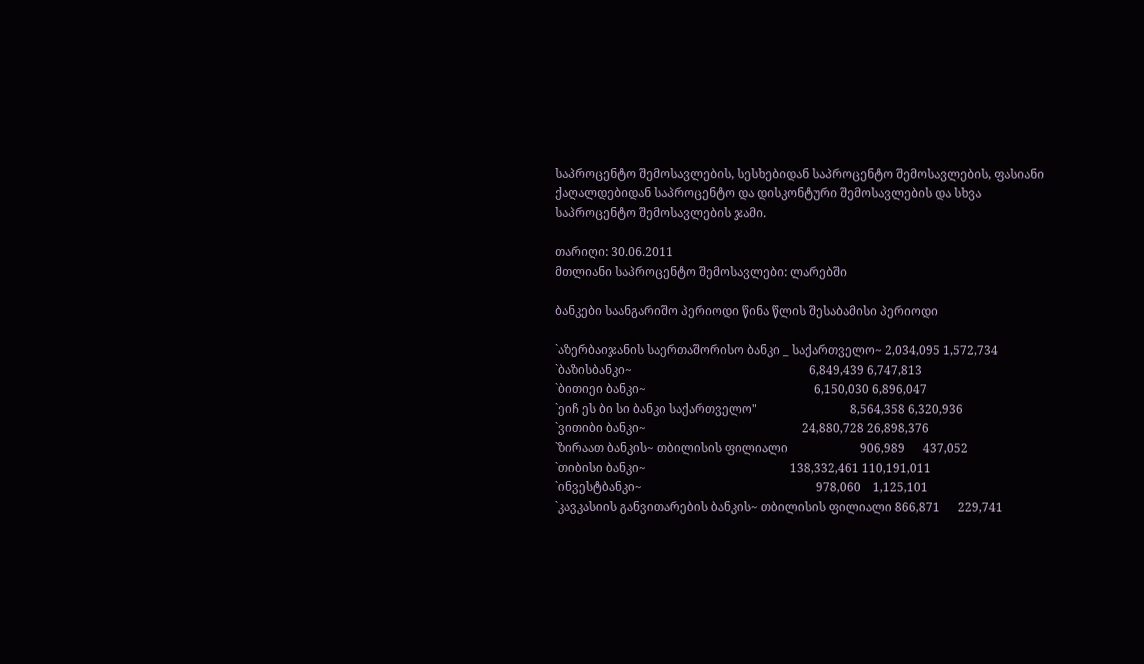საპროცენტო შემოსავლების, სესხებიდან საპროცენტო შემოსავლების, ფასიანი ქაღალდებიდან საპროცენტო და დისკონტური შემოსავლების და სხვა საპროცენტო შემოსავლების ჯამი.

თარიღი: 30.06.2011
მთლიანი საპროცენტო შემოსავლები: ლარებში

ბანკები საანგარიშო პერიოდი წინა წლის შესაბამისი პერიოდი

`აზერბაიჯანის საერთაშორისო ბანკი _ საქართველო~ 2,034,095 1,572,734
`ბაზისბანკი~                                                           6,849,439 6,747,813
`ბითიეი ბანკი~                                                        6,150,030 6,896,047
`ეიჩ ეს ბი სი ბანკი საქართველო"                               8,564,358 6,320,936
`ვითიბი ბანკი~                                                    24,880,728 26,898,376
`ზირაათ ბანკის~ თბილისის ფილიალი                        906,989      437,052
`თიბისი ბანკი~                                                138,332,461 110,191,011
`ინვესტბანკი~                                                          978,060    1,125,101
`კავკასიის განვითარების ბანკის~ თბილისის ფილიალი 866,871      229,741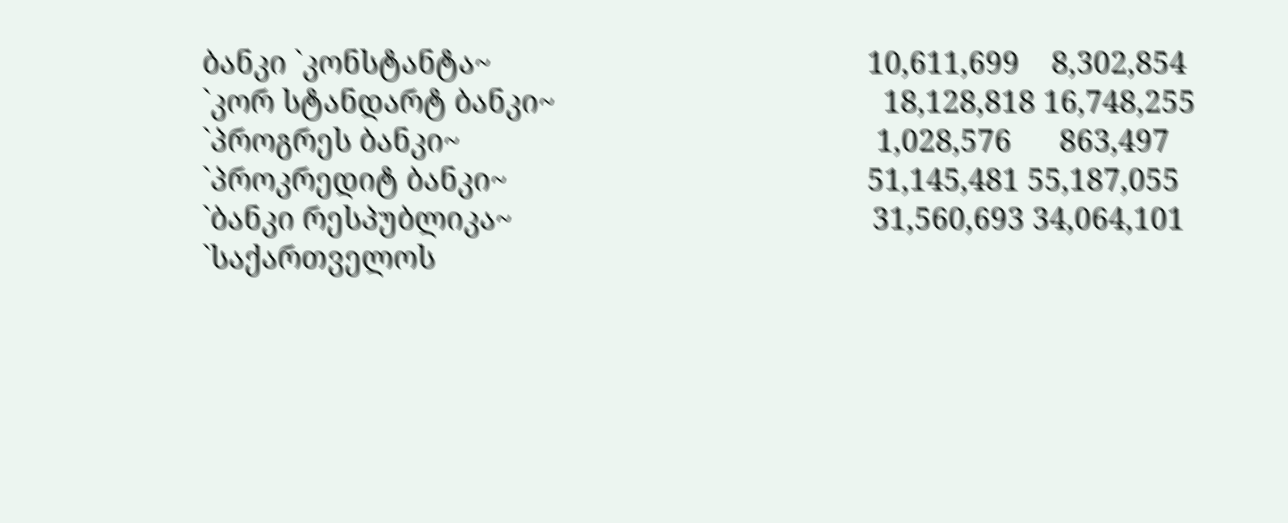ბანკი `კონსტანტა~                                               10,611,699    8,302,854
`კორ სტანდარტ ბანკი~                                         18,128,818 16,748,255
`პროგრეს ბანკი~                                                    1,028,576      863,497
`პროკრედიტ ბანკი~                                             51,145,481 55,187,055
`ბანკი რესპუბლიკა~                                             31,560,693 34,064,101
`საქართველოს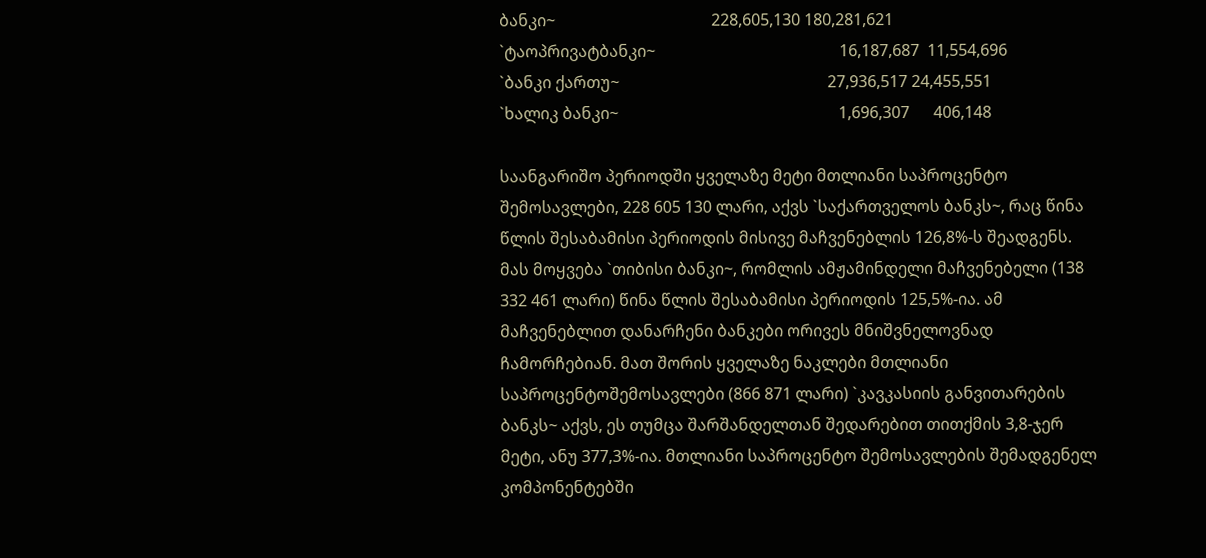ბანკი~                                       228,605,130 180,281,621
`ტაოპრივატბანკი~                                              16,187,687  11,554,696
`ბანკი ქართუ~                                                    27,936,517 24,455,551
`ხალიკ ბანკი~                                                       1,696,307      406,148

საანგარიშო პერიოდში ყველაზე მეტი მთლიანი საპროცენტო შემოსავლები, 228 605 130 ლარი, აქვს `საქართველოს ბანკს~, რაც წინა წლის შესაბამისი პერიოდის მისივე მაჩვენებლის 126,8%-ს შეადგენს. მას მოყვება `თიბისი ბანკი~, რომლის ამჟამინდელი მაჩვენებელი (138 332 461 ლარი) წინა წლის შესაბამისი პერიოდის 125,5%-ია. ამ მაჩვენებლით დანარჩენი ბანკები ორივეს მნიშვნელოვნად ჩამორჩებიან. მათ შორის ყველაზე ნაკლები მთლიანი საპროცენტოშემოსავლები (866 871 ლარი) `კავკასიის განვითარების ბანკს~ აქვს, ეს თუმცა შარშანდელთან შედარებით თითქმის 3,8-ჯერ მეტი, ანუ 377,3%-ია. მთლიანი საპროცენტო შემოსავლების შემადგენელ კომპონენტებში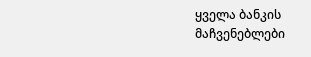ყველა ბანკის მაჩვენებლები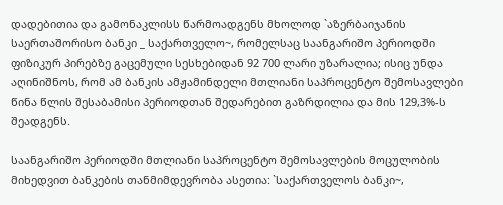დადებითია და გამონაკლისს წარმოადგენს მხოლოდ `აზერბაიჯანის საერთაშორისო ბანკი _ საქართველო~, რომელსაც საანგარიშო პერიოდში ფიზიკურ პირებზე გაცემული სესხებიდან 92 700 ლარი უზარალია; ისიც უნდა აღინიშნოს, რომ ამ ბანკის ამჟამინდელი მთლიანი საპროცენტო შემოსავლები წინა წლის შესაბამისი პერიოდთან შედარებით გაზრდილია და მის 129,3%-ს შეადგენს.

საანგარიშო პერიოდში მთლიანი საპროცენტო შემოსავლების მოცულობის მიხედვით ბანკების თანმიმდევრობა ასეთია: `საქართველოს ბანკი~,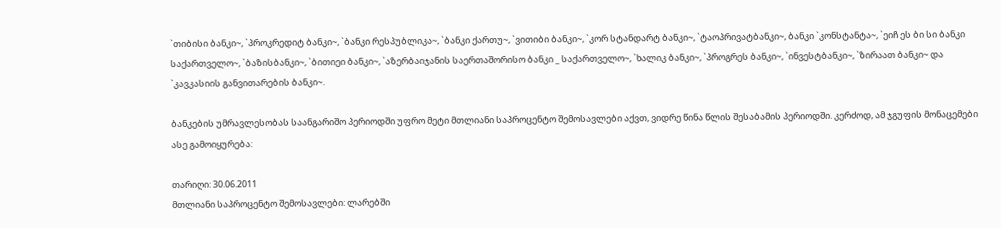`თიბისი ბანკი~, `პროკრედიტ ბანკი~, `ბანკი რესპუბლიკა~, `ბანკი ქართუ~, `ვითიბი ბანკი~, `კორ სტანდარტ ბანკი~, `ტაოპრივატბანკი~, ბანკი `კონსტანტა~, `ეიჩ ეს ბი სი ბანკი საქართველო~, `ბაზისბანკი~, `ბითიეი ბანკი~, `აზერბაიჯანის საერთაშორისო ბანკი _ საქართველო~, `ხალიკ ბანკი~, `პროგრეს ბანკი~, `ინვესტბანკი~, `ზირაათ ბანკი~ და `კავკასიის განვითარების ბანკი~.

ბანკების უმრავლესობას საანგარიშო პერიოდში უფრო მეტი მთლიანი საპროცენტო შემოსავლები აქვთ, ვიდრე წინა წლის შესაბამის პერიოდში. კერძოდ, ამ ჯგუფის მონაცემები ასე გამოიყურება:

თარიღი: 30.06.2011
მთლიანი საპროცენტო შემოსავლები: ლარებში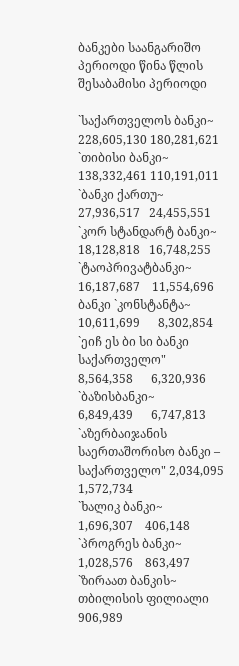ბანკები საანგარიშო პერიოდი წინა წლის შესაბამისი პერიოდი

`საქართველოს ბანკი~                                    228,605,130 180,281,621
`თიბისი ბანკი~                                             138,332,461 110,191,011
`ბანკი ქართუ~                                                27,936,517   24,455,551
`კორ სტანდარტ ბანკი~                                    18,128,818   16,748,255
`ტაოპრივატბანკი~                                          16,187,687    11,554,696
ბანკი `კონსტანტა~                                          10,611,699      8,302,854
`ეიჩ ეს ბი სი ბანკი საქართველო"                        8,564,358      6,320,936
`ბაზისბანკი~                                                    6,849,439      6,747,813
`აზერბაიჯანის საერთაშორისო ბანკი – საქართველო" 2,034,095 1,572,734
`ხალიკ ბანკი~                                                        1,696,307    406,148
`პროგრეს ბანკი~                                                    1,028,576    863,497
`ზირაათ ბანკის~ თბილისის ფილიალი                        906,989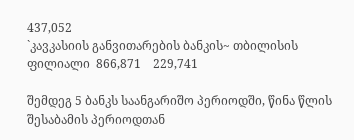437,052
`კავკასიის განვითარების ბანკის~ თბილისის ფილიალი  866,871    229,741

შემდეგ 5 ბანკს საანგარიშო პერიოდში, წინა წლის შესაბამის პერიოდთან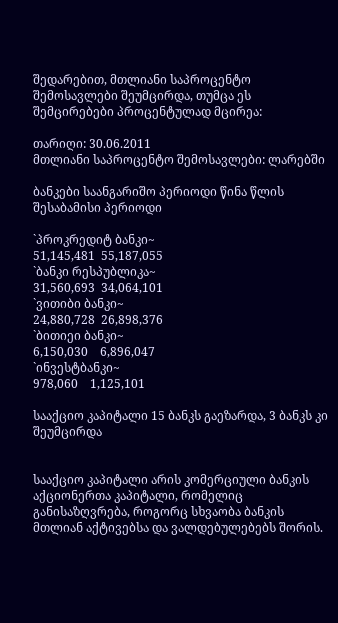შედარებით, მთლიანი საპროცენტო შემოსავლები შეუმცირდა, თუმცა ეს შემცირებები პროცენტულად მცირეა:

თარიღი: 30.06.2011
მთლიანი საპროცენტო შემოსავლები: ლარებში

ბანკები საანგარიშო პერიოდი წინა წლის შესაბამისი პერიოდი

`პროკრედიტ ბანკი~                                           51,145,481  55,187,055
`ბანკი რესპუბლიკა~                                           31,560,693  34,064,101
`ვითიბი ბანკი~                                                  24,880,728  26,898,376
`ბითიეი ბანკი~                                                    6,150,030    6,896,047
`ინვესტბანკი~                                                         978,060    1,125,101

სააქციო კაპიტალი 15 ბანკს გაეზარდა, 3 ბანკს კი შეუმცირდა


სააქციო კაპიტალი არის კომერციული ბანკის აქციონერთა კაპიტალი, რომელიც განისაზღვრება, როგორც სხვაობა ბანკის მთლიან აქტივებსა და ვალდებულებებს შორის.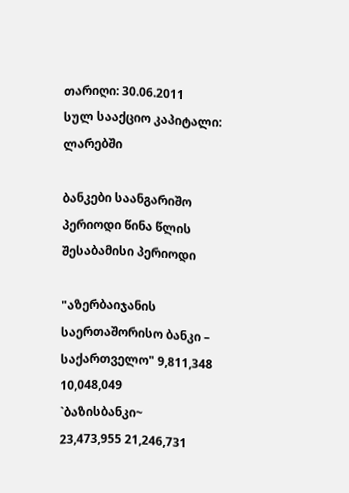თარიღი: 30.06.2011
სულ სააქციო კაპიტალი: ლარებში

ბანკები საანგარიშო პერიოდი წინა წლის შესაბამისი პერიოდი

"აზერბაიჯანის საერთაშორისო ბანკი – საქართველო" 9,811,348 10,048,049
`ბაზისბანკი~                                                       23,473,955 21,246,731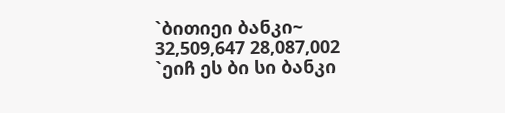`ბითიეი ბანკი~                                                    32,509,647 28,087,002
`ეიჩ ეს ბი სი ბანკი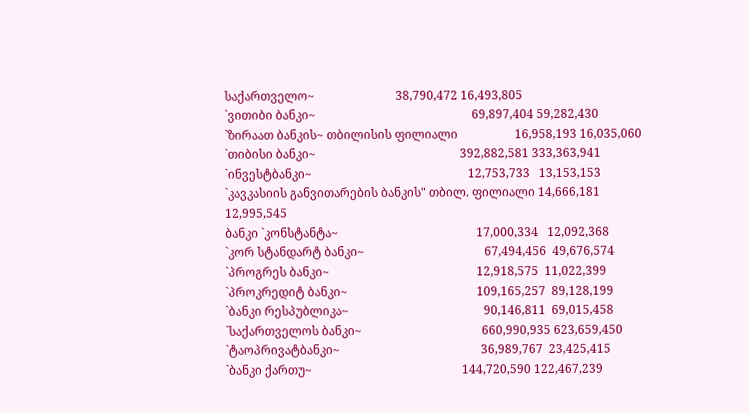საქართველო~                           38,790,472 16,493,805
`ვითიბი ბანკი~                                                    69,897,404 59,282,430
`ზირაათ ბანკის~ თბილისის ფილიალი                   16,958,193 16,035,060
`თიბისი ბანკი~                                                392,882,581 333,363,941
`ინვესტბანკი~                                                    12,753,733   13,153,153
`კავკასიის განვითარების ბანკის" თბილ. ფილიალი 14,666,181   12,995,545
ბანკი `კონსტანტა~                                              17,000,334   12,092,368
`კორ სტანდარტ ბანკი~                                        67,494,456  49,676,574
`პროგრეს ბანკი~                                                 12,918,575  11,022,399
`პროკრედიტ ბანკი~                                           109,165,257  89,128,199
`ბანკი რესპუბლიკა~                                             90,146,811  69,015,458
`საქართველოს ბანკი~                                        660,990,935 623,659,450
`ტაოპრივატბანკი~                                               36,989,767  23,425,415
`ბანკი ქართუ~                                                  144,720,590 122,467,239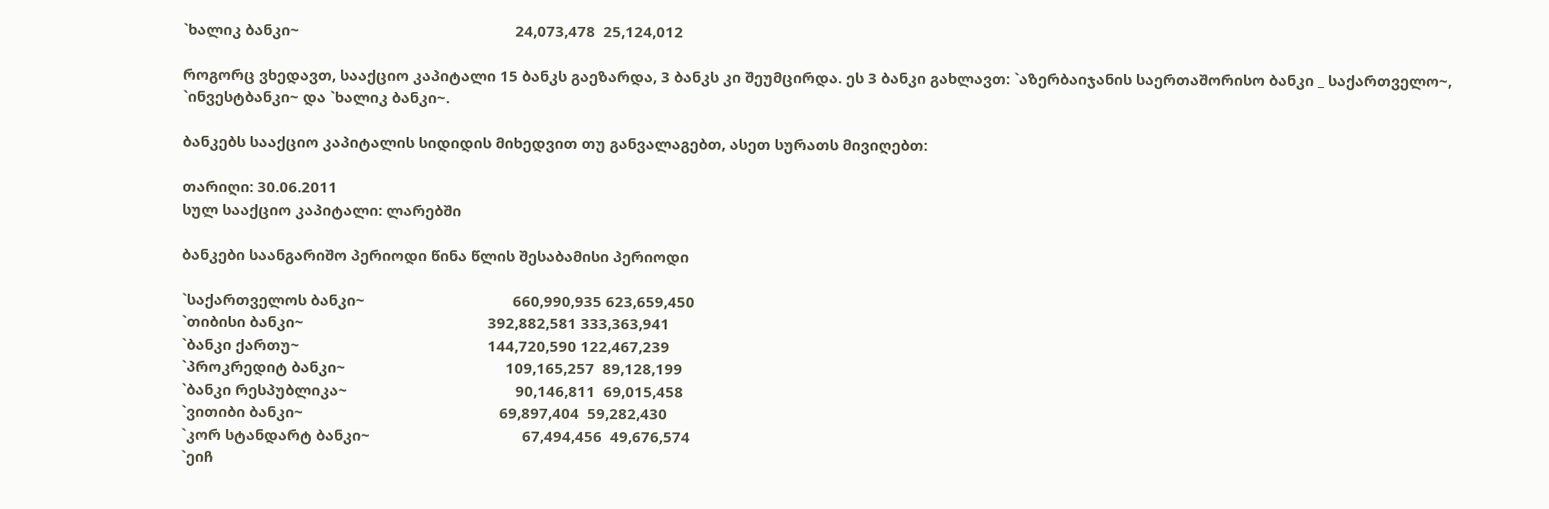`ხალიკ ბანკი~                                                      24,073,478  25,124,012

როგორც ვხედავთ, სააქციო კაპიტალი 15 ბანკს გაეზარდა, 3 ბანკს კი შეუმცირდა. ეს 3 ბანკი გახლავთ: `აზერბაიჯანის საერთაშორისო ბანკი _ საქართველო~, `ინვესტბანკი~ და `ხალიკ ბანკი~.

ბანკებს სააქციო კაპიტალის სიდიდის მიხედვით თუ განვალაგებთ, ასეთ სურათს მივიღებთ:

თარიღი: 30.06.2011
სულ სააქციო კაპიტალი: ლარებში

ბანკები საანგარიშო პერიოდი წინა წლის შესაბამისი პერიოდი

`საქართველოს ბანკი~                                     660,990,935 623,659,450
`თიბისი ბანკი~                                              392,882,581 333,363,941
`ბანკი ქართუ~                                               144,720,590 122,467,239
`პროკრედიტ ბანკი~                                        109,165,257  89,128,199
`ბანკი რესპუბლიკა~                                          90,146,811  69,015,458
`ვითიბი ბანკი~                                                 69,897,404  59,282,430
`კორ სტანდარტ ბანკი~                                      67,494,456  49,676,574
`ეიჩ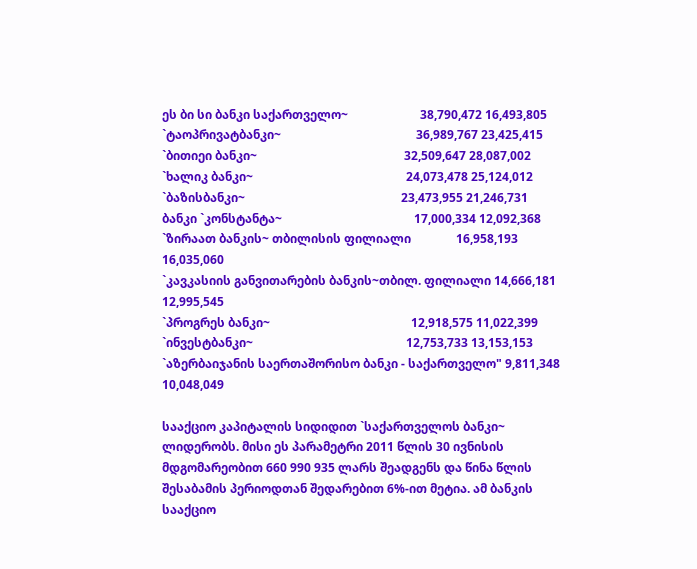ეს ბი სი ბანკი საქართველო~                        38,790,472 16,493,805
`ტაოპრივატბანკი~                                             36,989,767 23,425,415
`ბითიეი ბანკი~                                                 32,509,647 28,087,002
`ხალიკ ბანკი~                                                   24,073,478 25,124,012
`ბაზისბანკი~                                                    23,473,955 21,246,731
ბანკი `კონსტანტა~                                            17,000,334 12,092,368
`ზირაათ ბანკის~ თბილისის ფილიალი               16,958,193 16,035,060
`კავკასიის განვითარების ბანკის~თბილ. ფილიალი 14,666,181 12,995,545
`პროგრეს ბანკი~                                               12,918,575 11,022,399
`ინვესტბანკი~                                                   12,753,733 13,153,153
`აზერბაიჯანის საერთაშორისო ბანკი - საქართველო" 9,811,348 10,048,049

სააქციო კაპიტალის სიდიდით `საქართველოს ბანკი~ ლიდერობს. მისი ეს პარამეტრი 2011 წლის 30 ივნისის მდგომარეობით 660 990 935 ლარს შეადგენს და წინა წლის შესაბამის პერიოდთან შედარებით 6%-ით მეტია. ამ ბანკის სააქციო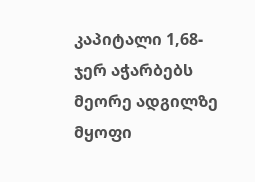კაპიტალი 1,68-ჯერ აჭარბებს მეორე ადგილზე მყოფი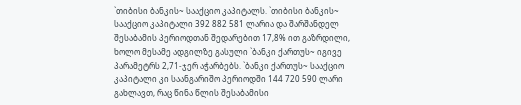`თიბისი ბანკის~ სააქციო კაპიტალს. `თიბისი ბანკის~ სააქციო კაპიტალი 392 882 581 ლარია და შარშანდელ შესაბამის პერიოდთან შედარებით 17,8% ით გაზრდილი, ხოლო მესამე ადგილზე გასული `ბანკი ქართუს~ იგივე პარამეტრს 2,71-ჯერ აჭარბებს. `ბანკი ქართუს~ სააქციო კაპიტალი კი საანგარიშო პერიოდში 144 720 590 ლარი გახლავთ, რაც წინა წლის შესაბამისი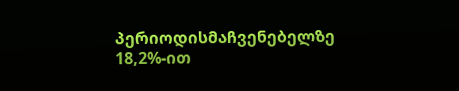პერიოდისმაჩვენებელზე 18,2%-ით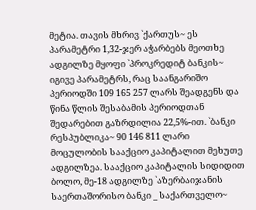მეტია. თავის მხრივ `ქართუს~ ეს პარამეტრი 1,32-ჯერ აჭარბებს მეოთხე ადგილზე მყოფი `პროკრედიტ ბანკის~ იგივე პარამეტრს, რაც საანგარიშო პერიოდში 109 165 257 ლარს შეადგენს და წინა წლის შესაბამის პერიოდთან შედარებით გაზრდილია 22,5%-ით. `ბანკი რესპუბლიკა~ 90 146 811 ლარი მოცულობის სააქციო კაპიტალით მეხუთე ადგილზეა. სააქციო კაპიტალის სიდიდით ბოლო, მე-18 ადგილზე `აზერბაიჯანის საერთაშორისო ბანკი _ საქართველო~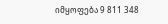იმყოფება 9 811 348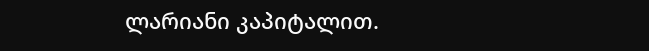ლარიანი კაპიტალით.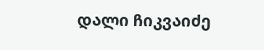დალი ჩიკვაიძე